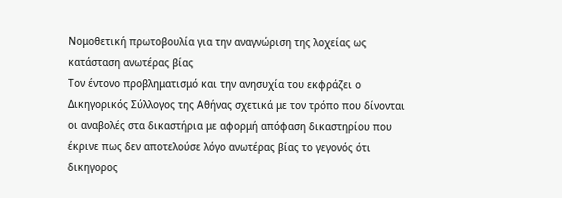Νομοθετική πρωτοβουλία για την αναγνώριση της λοχείας ως κατάσταση ανωτέρας βίας
Τον έντονο προβληματισμό και την ανησυχία του εκφράζει ο Δικηγορικός Σύλλογος της Αθήνας σχετικά με τον τρόπο που δίνονται οι αναβολές στα δικαστήρια με αφορμή απόφαση δικαστηρίου που έκρινε πως δεν αποτελούσε λόγο ανωτέρας βίας το γεγονός ότι δικηγορος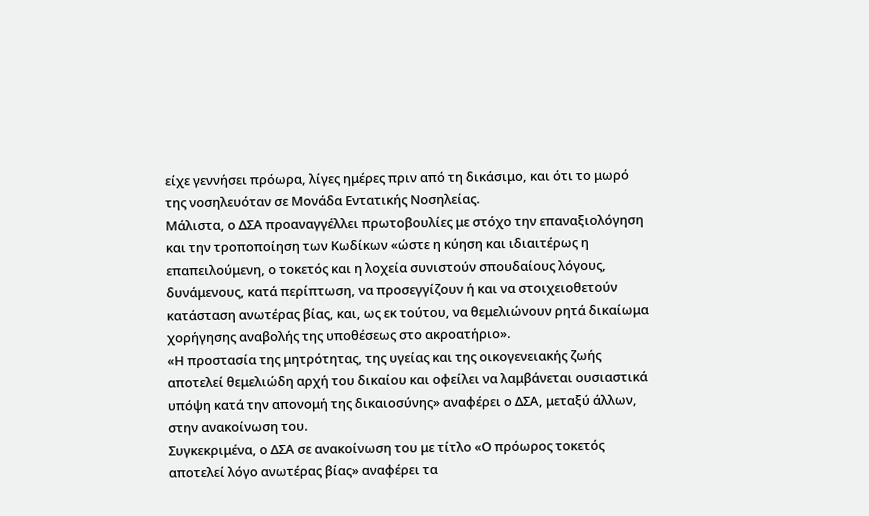είχε γεννήσει πρόωρα, λίγες ημέρες πριν από τη δικάσιμο, και ότι το μωρό της νοσηλευόταν σε Μονάδα Εντατικής Νοσηλείας.
Μάλιστα, ο ΔΣΑ προαναγγέλλει πρωτοβουλίες με στόχο την επαναξιολόγηση και την τροποποίηση των Κωδίκων «ώστε η κύηση και ιδιαιτέρως η επαπειλούμενη, ο τοκετός και η λοχεία συνιστούν σπουδαίους λόγους, δυνάμενους, κατά περίπτωση, να προσεγγίζουν ή και να στοιχειοθετούν κατάσταση ανωτέρας βίας, και, ως εκ τούτου, να θεμελιώνουν ρητά δικαίωμα χορήγησης αναβολής της υποθέσεως στο ακροατήριο».
«Η προστασία της μητρότητας, της υγείας και της οικογενειακής ζωής αποτελεί θεμελιώδη αρχή του δικαίου και οφείλει να λαμβάνεται ουσιαστικά υπόψη κατά την απονομή της δικαιοσύνης» αναφέρει ο ΔΣΑ, μεταξύ άλλων, στην ανακοίνωση του.
Συγκεκριμένα, ο ΔΣΑ σε ανακοίνωση του με τίτλο «Ο πρόωρος τοκετός αποτελεί λόγο ανωτέρας βίας» αναφέρει τα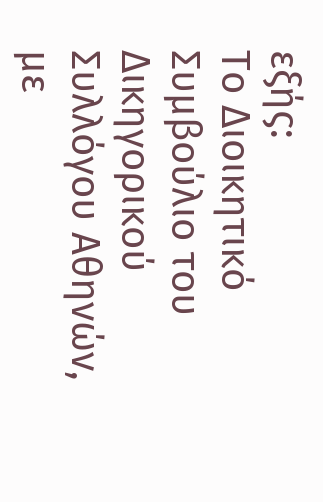εξής:
Το Διοικητικό Συμβούλιο του Δικηγορικού Συλλόγου Αθηνών, με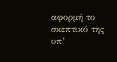αφορμή το σκεπτικό της υπ’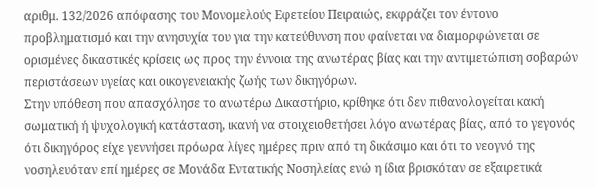αριθμ. 132/2026 απόφασης του Μονομελούς Εφετείου Πειραιώς, εκφράζει τον έντονο προβληματισμό και την ανησυχία του για την κατεύθυνση που φαίνεται να διαμορφώνεται σε ορισμένες δικαστικές κρίσεις ως προς την έννοια της ανωτέρας βίας και την αντιμετώπιση σοβαρών περιστάσεων υγείας και οικογενειακής ζωής των δικηγόρων.
Στην υπόθεση που απασχόλησε το ανωτέρω Δικαστήριο, κρίθηκε ότι δεν πιθανολογείται κακή σωματική ή ψυχολογική κατάσταση, ικανή να στοιχειοθετήσει λόγο ανωτέρας βίας, από το γεγονός ότι δικηγόρος είχε γεννήσει πρόωρα λίγες ημέρες πριν από τη δικάσιμο και ότι το νεογνό της νοσηλευόταν επί ημέρες σε Μονάδα Εντατικής Νοσηλείας ενώ η ίδια βρισκόταν σε εξαιρετικά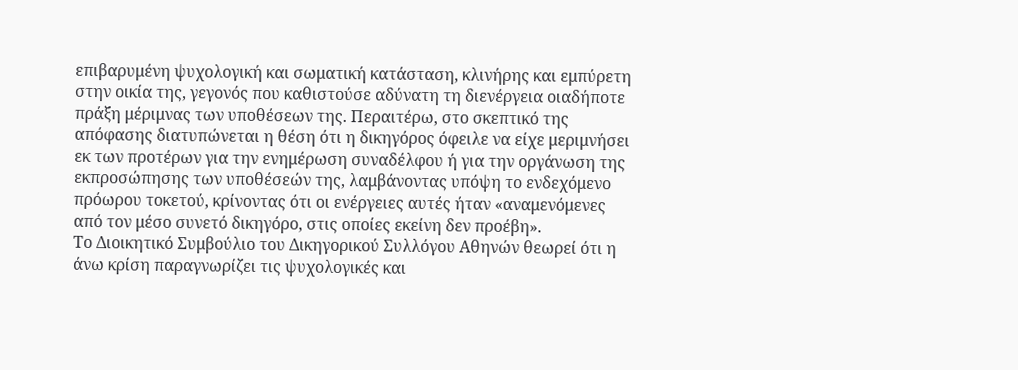επιβαρυμένη ψυχολογική και σωματική κατάσταση, κλινήρης και εμπύρετη στην οικία της, γεγονός που καθιστούσε αδύνατη τη διενέργεια οιαδήποτε πράξη μέριμνας των υποθέσεων της. Περαιτέρω, στο σκεπτικό της απόφασης διατυπώνεται η θέση ότι η δικηγόρος όφειλε να είχε μεριμνήσει εκ των προτέρων για την ενημέρωση συναδέλφου ή για την οργάνωση της εκπροσώπησης των υποθέσεών της, λαμβάνοντας υπόψη το ενδεχόμενο πρόωρου τοκετού, κρίνοντας ότι οι ενέργειες αυτές ήταν «αναμενόμενες από τον μέσο συνετό δικηγόρο, στις οποίες εκείνη δεν προέβη».
Το Διοικητικό Συμβούλιο του Δικηγορικού Συλλόγου Αθηνών θεωρεί ότι η άνω κρίση παραγνωρίζει τις ψυχολογικές και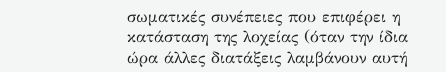σωματικές συνέπειες που επιφέρει η κατάσταση της λοχείας (όταν την ίδια ώρα άλλες διατάξεις λαμβάνουν αυτή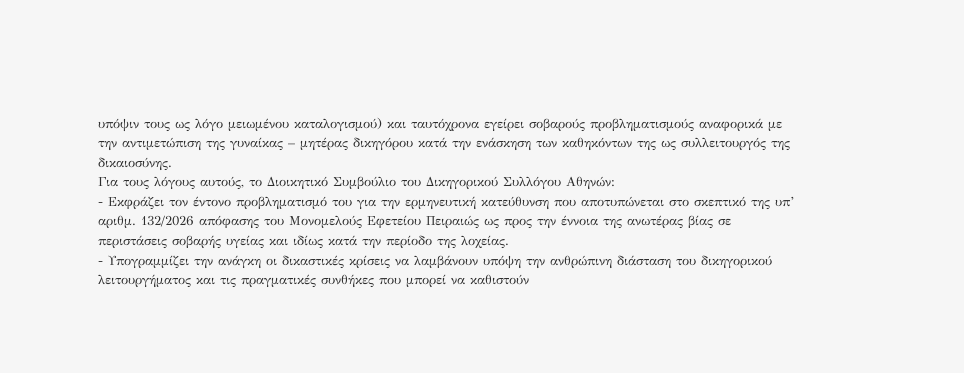υπόψιν τους ως λόγο μειωμένου καταλογισμού) και ταυτόχρονα εγείρει σοβαρούς προβληματισμούς αναφορικά με την αντιμετώπιση της γυναίκας – μητέρας δικηγόρου κατά την ενάσκηση των καθηκόντων της ως συλλειτουργός της δικαιοσύνης.
Για τους λόγους αυτούς, το Διοικητικό Συμβούλιο του Δικηγορικού Συλλόγου Αθηνών:
- Εκφράζει τον έντονο προβληματισμό του για την ερμηνευτική κατεύθυνση που αποτυπώνεται στο σκεπτικό της υπ’ αριθμ. 132/2026 απόφασης του Μονομελούς Εφετείου Πειραιώς ως προς την έννοια της ανωτέρας βίας σε περιστάσεις σοβαρής υγείας και ιδίως κατά την περίοδο της λοχείας.
- Υπογραμμίζει την ανάγκη οι δικαστικές κρίσεις να λαμβάνουν υπόψη την ανθρώπινη διάσταση του δικηγορικού λειτουργήματος και τις πραγματικές συνθήκες που μπορεί να καθιστούν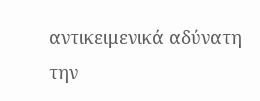αντικειμενικά αδύνατη την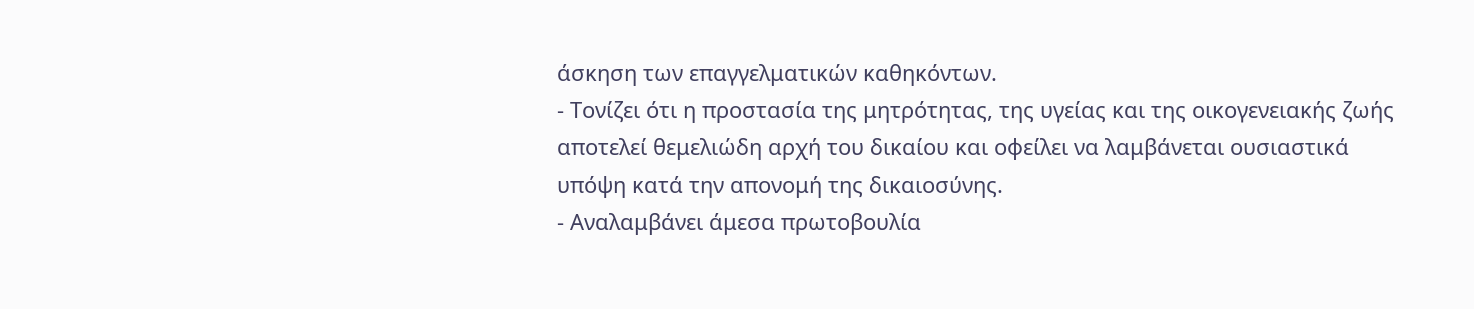άσκηση των επαγγελματικών καθηκόντων.
- Τονίζει ότι η προστασία της μητρότητας, της υγείας και της οικογενειακής ζωής αποτελεί θεμελιώδη αρχή του δικαίου και οφείλει να λαμβάνεται ουσιαστικά υπόψη κατά την απονομή της δικαιοσύνης.
- Αναλαμβάνει άμεσα πρωτοβουλία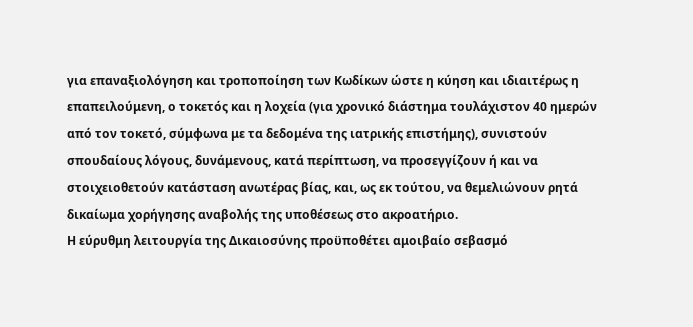για επαναξιολόγηση και τροποποίηση των Κωδίκων ώστε η κύηση και ιδιαιτέρως η επαπειλούμενη, ο τοκετός και η λοχεία (για χρονικό διάστημα τουλάχιστον 40 ημερών από τον τοκετό, σύμφωνα με τα δεδομένα της ιατρικής επιστήμης), συνιστούν σπουδαίους λόγους, δυνάμενους, κατά περίπτωση, να προσεγγίζουν ή και να στοιχειοθετούν κατάσταση ανωτέρας βίας, και, ως εκ τούτου, να θεμελιώνουν ρητά δικαίωμα χορήγησης αναβολής της υποθέσεως στο ακροατήριο.
Η εύρυθμη λειτουργία της Δικαιοσύνης προϋποθέτει αμοιβαίο σεβασμό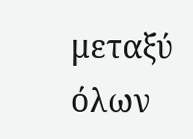μεταξύ όλων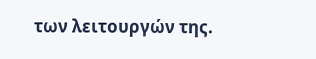των λειτουργών της.